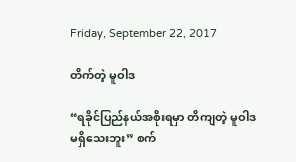Friday, September 22, 2017

တိက်တဲ့ မူဝါဒ

“ရခိုင်ပြည်နယ်အစိုးရမှာ တိကျတဲ့ မူဝါဒ မရှိသေးဘူး” စက်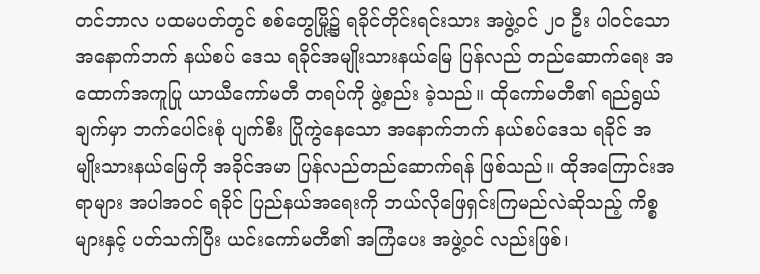တင်ဘာလ ပထမပတ်တွင် စစ်တွေမြို့၌ ရခိုင်တိုင်းရင်းသား အဖွဲ့ဝင် ၂၀ ဦး ပါဝင်သော အနောက်ဘက် နယ်စပ် ဒေသ ရခိုင်အမျိုးသားနယ်မြေ ပြန်လည် တည်ဆောက်ရေး အထောက်အကူပြု ယာယီကော်မတီ တရပ်ကို ဖွဲ့စည်း ခဲ့သည်။ ထိုကော်မတီ၏ ရည်ရွယ်ချက်မှာ ဘက်ပေါင်းစုံ ပျက်စီး ပြိုကွဲနေသော အနောက်ဘက် နယ်စပ်ဒေသ ရခိုင် အမျိုးသားနယ်မြေကို အခိုင်အမာ ပြန်လည်တည်ဆောက်ရန် ဖြစ်သည်။ ထိုအကြောင်းအရာများ အပါအဝင် ရခိုင် ပြည်နယ်အရေးကို ဘယ်လိုဖြေရှင်းကြမည်လဲဆိုသည့် ကိစ္စများနှင့် ပတ်သက်ပြီး ယင်းကော်မတီ၏ အကြံပေး အဖွဲ့ဝင် လည်းဖြစ်၊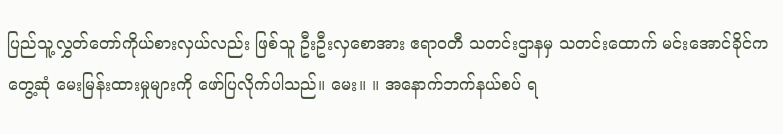ပြည်သူ့လွှတ်တော်ကိုယ်စားလှယ်လည်း ဖြစ်သူ ဦးဦးလှစောအား ဧရာဝတီ သတင်းဌာနမှ သတင်းထောက် မင်းအောင်ခိုင်က တွေ့ဆုံ မေးမြန်းထားမှုများကို ဖော်ပြလိုက်ပါသည်။ မေး။ ။ အနောက်ဘက်နယ်စပ် ရ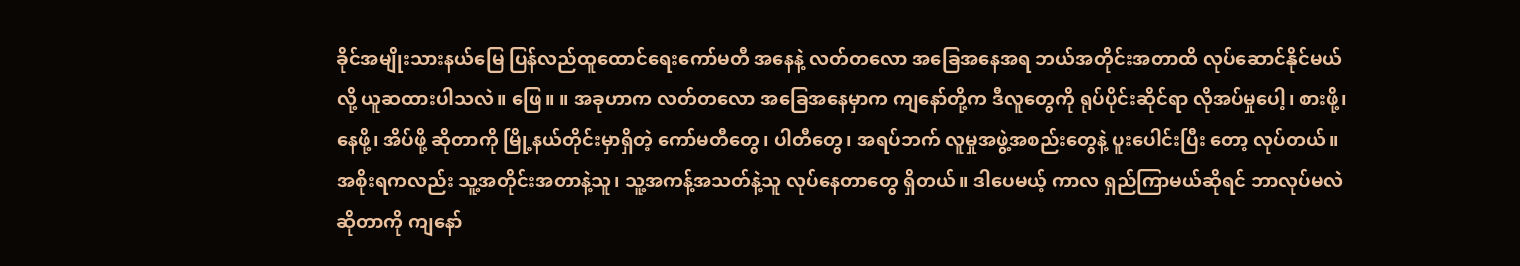ခိုင်အမျိုးသားနယ်မြေ ပြန်လည်ထူထောင်ရေးကော်မတီ အနေနဲ့ လတ်တလော အခြေအနေအရ ဘယ်အတိုင်းအတာထိ လုပ်ဆောင်နိုင်မယ်လို့ ယူဆထားပါသလဲ။ ဖြေ။ ။ အခုဟာက လတ်တလော အခြေအနေမှာက ကျနော်တို့က ဒီလူတွေကို ရုပ်ပိုင်းဆိုင်ရာ လိုအပ်မှုပေါ့၊ စားဖို့၊ နေဖို့၊ အိပ်ဖို့ ဆိုတာကို မြို့နယ်တိုင်းမှာရှိတဲ့ ကော်မတီတွေ၊ ပါတီတွေ၊ အရပ်ဘက် လူမှုအဖွဲ့အစည်းတွေနဲ့ ပူးပေါင်းပြီး တော့ လုပ်တယ်။ အစိုးရကလည်း သူ့အတိုင်းအတာနဲ့သူ၊ သူ့အကန့်အသတ်နဲ့သူ လုပ်နေတာတွေ ရှိတယ်။ ဒါပေမယ့် ကာလ ရှည်ကြာမယ်ဆိုရင် ဘာလုပ်မလဲဆိုတာကို ကျနော်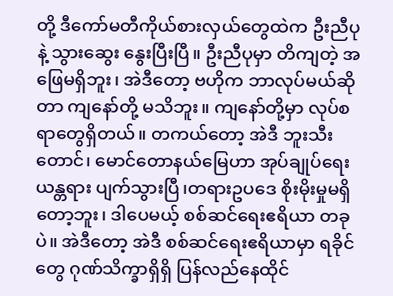တို့ ဒီကော်မတီကိုယ်စားလှယ်တွေထဲက ဦးညီပုနဲ့ သွားဆွေး နွေးပြီးပြီ။ ဦးညီပုမှာ တိကျတဲ့ အဖြေမရှိဘူး၊ အဲဒီတော့ ဗဟိုက ဘာလုပ်မယ်ဆိုတာ ကျနော်တို့ မသိဘူး။ ကျနော်တို့မှာ လုပ်စရာတွေရှိတယ်။ တကယ်တော့ အဲဒီ ဘူးသီးတောင်၊ မောင်တောနယ်မြေဟာ အုပ်ချုပ်ရေး ယန္တရား ပျက်သွားပြီ၊တရားဥပဒေ စိုးမိုးမှုမရှိတော့ဘူး၊ ဒါပေမယ့် စစ်ဆင်ရေးဧရိယာ တခုပဲ။ အဲဒီတော့ အဲဒီ စစ်ဆင်ရေးဧရိယာမှာ ရခိုင်တွေ ဂုဏ်သိက္ခာရှိရှိ ပြန်လည်နေထိုင်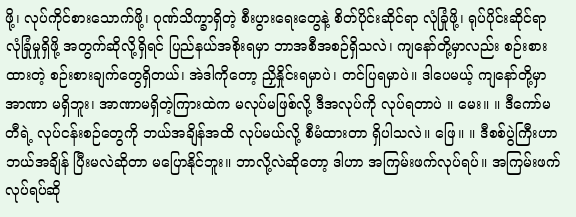ဖို့၊ လုပ်ကိုင်စားသောက်ဖို့၊ ဂုဏ်သိက္ခာရှိတဲ့ စီးပွားရေးတွေနဲ့ စိတ်ပိုင်းဆိုင်ရာ လုံခြုံဖို့၊ ရုပ်ပိုင်းဆိုင်ရာ လုံခြုံမှုရှိဖို့ အတွက်ဆိုလို့ရှိရင် ပြည်နယ်အစိုးရမှာ ဘာအစီအစဉ်ရှိသလဲ၊ ကျနော်တို့မှာလည်း စဉ်းစား ထားတဲ့ စဉ်းစားချက်တွေရှိတယ်၊ အဲဒါကိုတော့ ညှိနှိုင်းရမှာပဲ၊ တင်ပြရမှာပဲ။ ဒါပေမယ့် ကျနော်တို့မှာ အာဏာ မရှိဘူး၊ အာဏာမရှိတဲ့ကြားထဲက မလုပ်မဖြစ်လို့ ဒီအလုပ်ကို လုပ်ရတာပဲ ။ မေး။ ။ ဒီကော်မတီရဲ့ လုပ်ငန်းစဉ်တွေကို ဘယ်အချိန်အထိ လုပ်မယ်လို့ စီမံထားတာ ရှိပါသလဲ။ ဖြေ။ ။ ဒီစစ်ပွဲကြီးဟာ ဘယ်အချိန် ပြီးမလဲဆိုတာ မပြောနိုင်ဘူး။ ဘာလို့လဲဆိုတော့ ဒါဟာ အကြမ်းဖက်လုပ်ရပ်။ အကြမ်းဖက် လုပ်ရပ်ဆို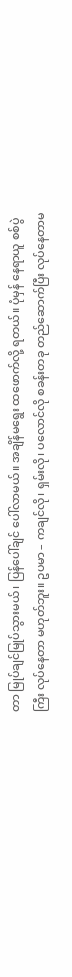တာ မြုပ်ချင်မြုပ်သွားမယ်၊ ပြန်ပေါ်ချင် ပေါ်လာမယ်။ အချိန်မရွေး ထဖောက်လို့ ရတယ်။ ပုံမှန် နေရာယူ စစ်ပွဲကြီး လုပ်နေတာ မဟုတ်ဘူး။ ဥပမာ – ကချင်လို၊ ရှမ်းလို၊ ပလောင်လို စခန်းတခု တည်ဆောက်ပြီး လုပ်နေတာမ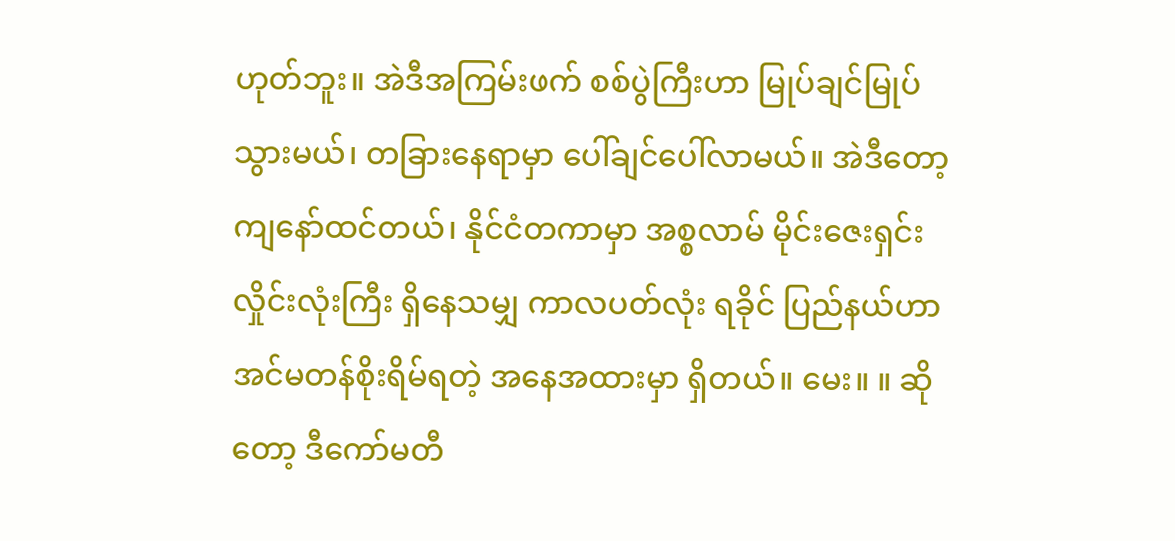ဟုတ်ဘူး။ အဲဒီအကြမ်းဖက် စစ်ပွဲကြီးဟာ မြုပ်ချင်မြုပ်သွားမယ်၊ တခြားနေရာမှာ ပေါ်ချင်ပေါ်လာမယ်။ အဲဒီတော့ ကျနော်ထင်တယ်၊ နိုင်ငံတကာမှာ အစ္စလာမ် မိုင်းဇေးရှင်း လှိုင်းလုံးကြီး ရှိနေသမျှ ကာလပတ်လုံး ရခိုင် ပြည်နယ်ဟာ အင်မတန်စိုးရိမ်ရတဲ့ အနေအထားမှာ ရှိတယ်။ မေး။ ။ ဆိုတော့ ဒီကော်မတီ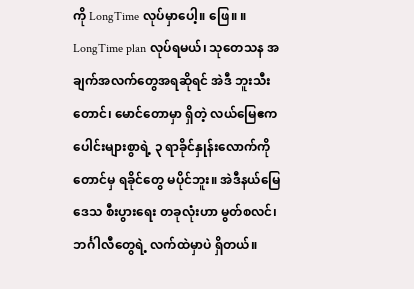ကို LongTime လုပ်မှာပေါ့။ ဖြေ။ ။ LongTime plan လုပ်ရမယ်၊ သုတေသန အချက်အလက်တွေအရဆိုရင် အဲဒီ ဘူးသီးတောင်၊ မောင်တောမှာ ရှိတဲ့ လယ်မြေဧကပေါင်းများစွာရဲ့ ၃ ရာခိုင်နှုန်းလောက်ကိုတောင်မှ ရခိုင်တွေ မပိုင်ဘူး။ အဲဒီနယ်မြေဒေသ စီးပွားရေး တခုလုံးဟာ မွတ်စလင်၊ ဘင်္ဂါလီတွေရဲ့ လက်ထဲမှာပဲ ရှိတယ်။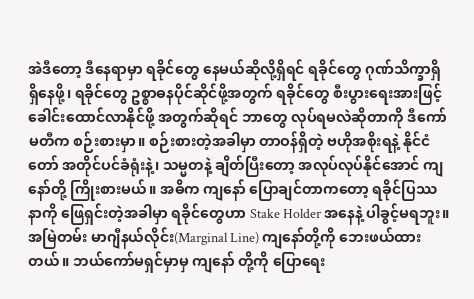အဲဒီတော့ ဒီနေရာမှာ ရခိုင်တွေ နေမယ်ဆိုလို့ရှိရင် ရခိုင်တွေ ဂုဏ်သိက္ခာရှိရှိနေဖို့၊ ရခိုင်တွေ ဥစ္စာဓနပိုင်ဆိုင်ဖို့အတွက် ရခိုင်တွေ စီးပွားရေးအားဖြင့် ခေါင်းထောင်လာနိုင်ဖို့ အတွက်ဆိုရင် ဘာတွေ လုပ်ရမလဲဆိုတာကို ဒီကော်မတီက စဉ်းစားမှာ။ စဉ်းစားတဲ့အခါမှာ တာဝန်ရှိတဲ့ ဗဟိုအစိုးရနဲ့ နိုင်ငံတော် အတိုင်ပင်ခံရုံးနဲ့၊ သမ္မတနဲ့ ချိတ်ပြီးတော့ အလုပ်လုပ်နိုင်အောင် ကျနော်တို့ ကြိုးစားမယ်။ အဓိက ကျနော် ပြောချင်တာကတော့ ရခိုင်ပြဿနာကို ဖြေရှင်းတဲ့အခါမှာ ရခိုင်တွေဟာ Stake Holder အနေနဲ့ ပါခွင့်မရဘူး။ အမြဲတမ်း မာဂျီနယ်လိုင်း(Marginal Line) ကျနော်တို့ကို ဘေးဖယ်ထားတယ်။ ဘယ်ကော်မရှင်မှာမှ ကျနော် တို့ကို ပြောရေး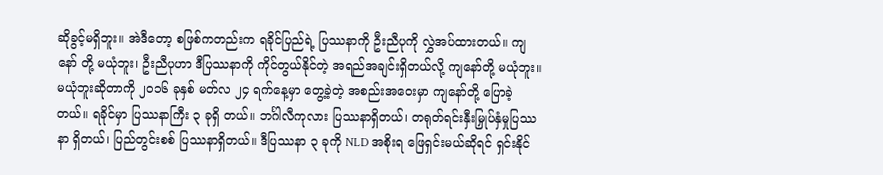ဆိုခွင့်မရှိဘူး။ အဲဒီတော့ စဖြစ်ကတည်းက ရခိုင်ပြည်ရဲ့ ပြဿနာကို ဦးညီပုကို လွှဲအပ်ထားတယ်။ ကျနော် တို့ မယုံဘူး၊ ဦးညီပုဟာ ဒီပြဿနာကို ကိုင်တွယ်နိုင်တဲ့ အရည်အချင်းရှိတယ်လို့ ကျနော်တို့ မယုံဘူး။ မယုံဘူးဆိုတာကို ၂၀၁၆ ခုနှစ် မတ်လ ၂၄ ရက်နေ့မှာ တွေ့ခဲ့တဲ့ အစည်းအဝေးမှာ ကျနော်တို့ ပြောခဲ့တယ်။ ရခိုင်မှာ ပြဿနာကြီး ၃ ခုရှိ တယ်။ ဘင်္ဂါလီကုလား ပြဿနာရှိတယ်၊ တရုတ်ရင်းနှီးမြှုပ်နှံမှုပြဿနာ ရှိတယ်၊ ပြည်တွင်းစစ် ပြဿနာရှိတယ်။ ဒီပြဿနာ ၃ ခုကို NLD အစိုးရ ဖြေရှင်းမယ်ဆိုရင် ရှင်းနိုင်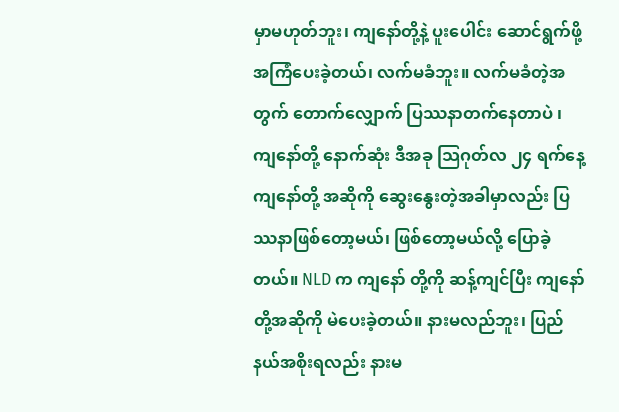မှာမဟုတ်ဘူး၊ ကျနော်တို့နဲ့ ပူးပေါင်း ဆောင်ရွက်ဖို့ အကြံပေးခဲ့တယ်၊ လက်မခံဘူး။ လက်မခံတဲ့အတွက် တောက်လျှောက် ပြဿနာတက်နေတာပဲ ၊ ကျနော်တို့ နောက်ဆုံး ဒီအခု သြဂုတ်လ ၂၄ ရက်နေ့ ကျနော်တို့ အဆိုကို ဆွေးနွေးတဲ့အခါမှာလည်း ပြဿနာဖြစ်တော့မယ်၊ ဖြစ်တော့မယ်လို့ ပြောခဲ့တယ်။ NLD က ကျနော် တို့ကို ဆန့်ကျင်ပြီး ကျနော်တို့အဆိုကို မဲပေးခဲ့တယ်။ နားမလည်ဘူး၊ ပြည်နယ်အစိုးရလည်း နားမ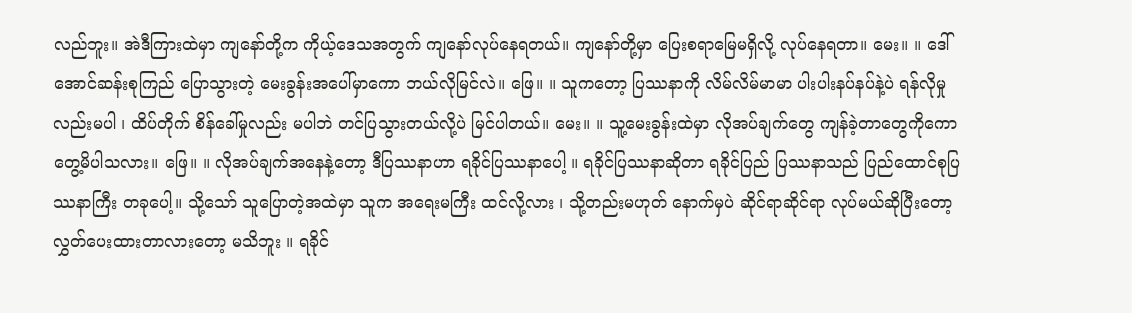လည်ဘူး။ အဲဒီကြားထဲမှာ ကျနော်တို့က ကိုယ့်ဒေသအတွက် ကျနော်လုပ်နေရတယ်။ ကျနော်တို့မှာ ပြေးစရာမြေမရှိလို့ လုပ်နေရတာ။ မေး။ ။ ဒေါ်အောင်ဆန်းစုကြည် ပြောသွားတဲ့ မေးခွန်းအပေါ်မှာကော ဘယ်လိုမြင်လဲ။ ဖြေ။ ။ သူကတော့ ပြဿနာကို လိမ်လိမ်မာမာ ပါးပါးနပ်နပ်နဲ့ပဲ ရန်လိုမှုလည်းမပါ ၊ ထိပ်တိုက် စိန်ခေါ်မှုလည်း မပါဘဲ တင်ပြသွားတယ်လို့ပဲ မြင်ပါတယ်။ မေး။ ။ သူ့မေးခွန်းထဲမှာ လိုအပ်ချက်တွေ ကျန်ခဲ့တာတွေကိုကော တွေ့မိပါသလား။ ဖြေ။ ။ လိုအပ်ချက်အနေနဲ့တော့ ဒီပြဿနာဟာ ရခိုင်ပြဿနာပေါ့ ။ ရခိုင်ပြဿနာဆိုတာ ရခိုင်ပြည် ပြဿနာသည် ပြည်ထောင်စုပြဿနာကြီး တခုပေါ့။ သို့သော် သူပြောတဲ့အထဲမှာ သူက အရေးမကြီး ထင်လို့လား ၊ သို့တည်းမဟုတ် နောက်မှပဲ ဆိုင်ရာဆိုင်ရာ လုပ်မယ်ဆိုပြီးတော့ လွှတ်ပေးထားတာလားတော့ မသိဘူး ။ ရခိုင်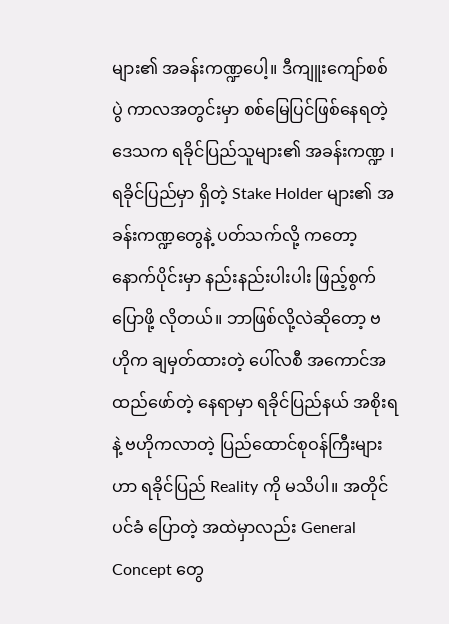များ၏ အခန်းကဏ္ဍပေါ့။ ဒီကျူးကျော်စစ်ပွဲ ကာလအတွင်းမှာ စစ်မြေပြင်ဖြစ်နေရတဲ့ ဒေသက ရခိုင်ပြည်သူများ၏ အခန်းကဏ္ဍ ၊ ရခိုင်ပြည်မှာ ရှိတဲ့ Stake Holder များ၏ အခန်းကဏ္ဍတွေနဲ့ ပတ်သက်လို့ ကတော့ နောက်ပိုင်းမှာ နည်းနည်းပါးပါး ဖြည့်စွက်ပြောဖို့ လိုတယ်။ ဘာဖြစ်လို့လဲဆိုတော့ ဗဟိုက ချမှတ်ထားတဲ့ ပေါ်လစီ အကောင်အထည်ဖော်တဲ့ နေရာမှာ ရခိုင်ပြည်နယ် အစိုးရနဲ့ ဗဟိုကလာတဲ့ ပြည်ထောင်စုဝန်ကြီးများဟာ ရခိုင်ပြည် Reality ကို မသိပါ။ အတိုင်ပင်ခံ ပြောတဲ့ အထဲမှာလည်း General Concept တွေ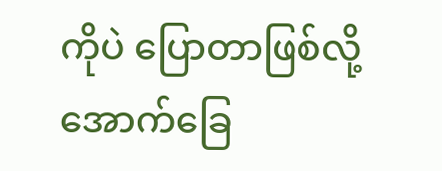ကိုပဲ ပြောတာဖြစ်လို့ အောက်ခြေ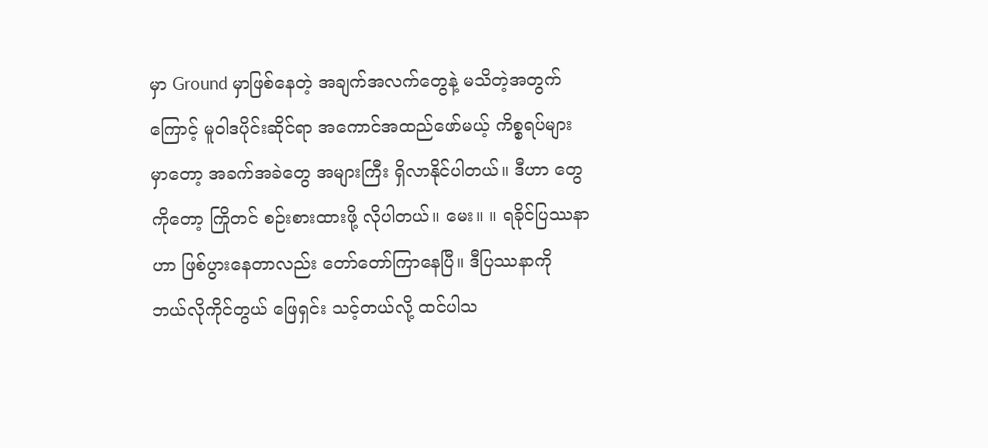မှာ Ground မှာဖြစ်နေတဲ့ အချက်အလက်တွေနဲ့ မသိတဲ့အတွက်ကြောင့် မူဝါဒပိုင်းဆိုင်ရာ အကောင်အထည်ဖော်မယ့် ကိစ္စရပ်များမှာတော့ အခက်အခဲတွေ အများကြီး ရှိလာနိုင်ပါတယ်။ ဒီဟာ တွေကိုတော့ ကြိုတင် စဉ်းစားထားဖို့ လိုပါတယ်။ မေး။ ။ ရခိုင်ပြဿနာဟာ ဖြစ်ပွားနေတာလည်း တော်တော်ကြာနေပြီ။ ဒီပြဿနာကို ဘယ်လိုကိုင်တွယ် ဖြေရှင်း သင့်တယ်လို့ ထင်ပါသ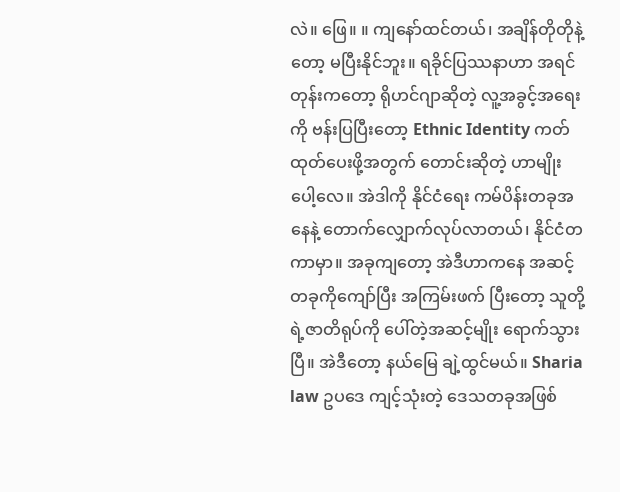လဲ။ ဖြေ။ ။ ကျနော်ထင်တယ်၊ အချိန်တိုတိုနဲ့တော့ မပြီးနိုင်ဘူး။ ရခိုင်ပြဿနာဟာ အရင်တုန်းကတော့ ရိုဟင်ဂျာဆိုတဲ့ လူ့အခွင့်အရေးကို ဗန်းပြပြီးတော့ Ethnic Identity ကတ်ထုတ်ပေးဖို့အတွက် တောင်းဆိုတဲ့ ဟာမျိုးပေါ့လေ။ အဲဒါကို နိုင်ငံရေး ကမ်ပိန်းတခုအနေနဲ့ တောက်လျှောက်လုပ်လာတယ်၊ နိုင်ငံတကာမှာ။ အခုကျတော့ အဲဒီဟာကနေ အဆင့် တခုကိုကျော်ပြီး အကြမ်းဖက် ပြီးတော့ သူတို့ရဲ့ဇာတိရုပ်ကို ပေါ်တဲ့အဆင့်မျိုး ရောက်သွားပြီ။ အဲဒီတော့ နယ်မြေ ချဲ့ထွင်မယ်။ Sharia law ဥပဒေ ကျင့်သုံးတဲ့ ဒေသတခုအဖြစ်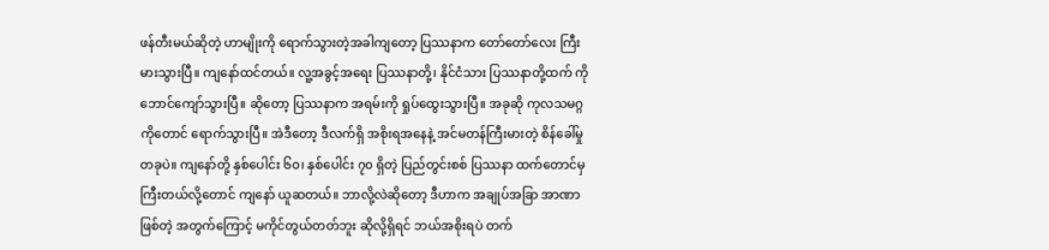ဖန်တီးမယ်ဆိုတဲ့ ဟာမျိုးကို ရောက်သွားတဲ့အခါကျတော့ ပြဿနာက တော်တော်လေး ကြီးမားသွားပြီ။ ကျနော်ထင်တယ်။ လူ့အခွင့်အရေး ပြဿနာတို့၊ နိုင်ငံသား ပြဿနာတို့ထက် ကို ဘောင်ကျော်သွားပြီ။ ဆိုတော့ ပြဿနာက အရမ်းကို ရှုပ်ထွေးသွားပြီ။ အခုဆို ကုလသမဂ္ဂကိုတောင် ရောက်သွားပြီ။ အဲဒီတော့ ဒီလက်ရှိ အစိုးရအနေနဲ့ အင်မတန်ကြီးမားတဲ့ စိန်ခေါ်မှုတခုပဲ။ ကျနော်တို့ နှစ်ပေါင်း ၆၀၊ နှစ်ပေါင်း ၇၀ ရှိတဲ့ ပြည်တွင်းစစ် ပြဿနာ ထက်တောင်မှ ကြီးတယ်လို့တောင် ကျနော် ယူဆတယ်။ ဘာလို့လဲဆိုတော့ ဒီဟာက အချုပ်အခြာ အာဏာ ဖြစ်တဲ့ အတွက်ကြောင့် မကိုင်တွယ်တတ်ဘူး ဆိုလို့ရှိရင် ဘယ်အစိုးရပဲ တက်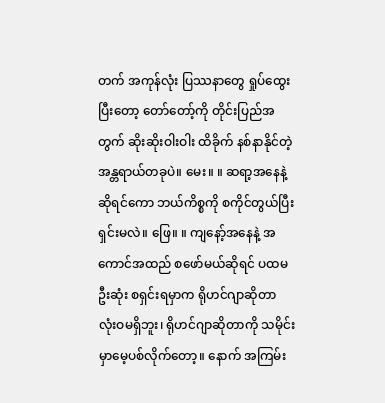တက် အကုန်လုံး ပြဿနာတွေ ရှုပ်ထွေးပြီးတော့ တော်တော့်ကို တိုင်းပြည်အတွက် ဆိုးဆိုးဝါးဝါး ထိခိုက် နစ်နာနိုင်တဲ့ အန္တရာယ်တခုပဲ။ မေး။ ။ ဆရာ့အနေနဲ့ ဆိုရင်ကော ဘယ်ကိစ္စကို စကိုင်တွယ်ပြီး ရှင်းမလဲ။ ဖြေ။ ။ ကျနော့်အနေနဲ့ အကောင်အထည် စဖော်မယ်ဆိုရင် ပထမဦးဆုံး စရှင်းရမှာက ရိုဟင်ဂျာဆိုတာ လုံးဝမရှိဘူး၊ ရိုဟင်ဂျာဆိုတာကို သမိုင်းမှာမေ့ပစ်လိုက်တော့။ နောက် အကြမ်း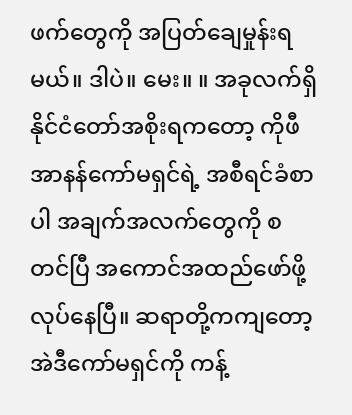ဖက်တွေကို အပြတ်ချေမှုန်းရမယ်။ ဒါပဲ။ မေး။ ။ အခုလက်ရှိ နိုင်ငံတော်အစိုးရကတော့ ကိုဖီအာနန်ကော်မရှင်ရဲ့ အစီရင်ခံစာပါ အချက်အလက်တွေကို စတင်ပြီ အကောင်အထည်ဖော်ဖို့ လုပ်နေပြီ။ ဆရာတို့ကကျတော့ အဲဒီကော်မရှင်ကို ကန့်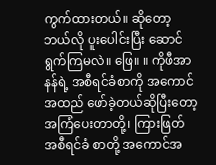ကွက်ထားတယ်။ ဆိုတော့ ဘယ်လို ပူးပေါင်းပြီး ဆောင်ရွက်ကြမလဲ။ ဖြေ။ ။ ကိုဖီအာနန်ရဲ့ အစီရင်ခံစာကို အကောင်အထည် ဖော်ခဲ့တယ်ဆိုပြီးတော့ အကြံပေးတာတို့၊ ကြားဖြတ် အစီရင်ခံ စာတို့ အကောင်အ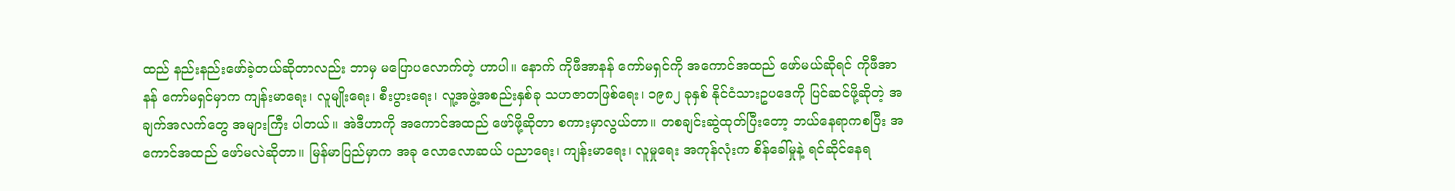ထည် နည်းနည်းဖော်ခဲ့တယ်ဆိုတာလည်း ဘာမှ မပြောပလောက်တဲ့ ဟာပါ။ နောက် ကိုဖီအာနန် ကော်မရှင်ကို အကောင်အထည် ဖော်မယ်ဆိုရင် ကိုဖီအာနန် ကော်မရှင်မှာက ကျန်းမာရေး၊ လူမျိုးရေး၊ စီးပွားရေး၊ လူ့အဖွဲ့အစည်းနှစ်ခု သဟဇာတဖြစ်ရေး၊ ၁၉၈၂ ခုနှစ် နိုင်ငံသားဥပဒေကို ပြင်ဆင်ဖို့ဆိုတဲ့ အချက်အလက်တွေ အများကြီး ပါတယ်။ အဲဒီဟာကို အကောင်အထည် ဖော်ဖို့ဆိုတာ စကားမှာလွယ်တာ။ တစချင်းဆွဲထုတ်ပြီးတော့ ဘယ်နေရာကစပြီး အကောင်အထည် ဖော်မလဲဆိုတာ။ မြန်မာပြည်မှာက အခု လောလောဆယ် ပညာရေး၊ ကျန်းမာရေး၊ လူမှုရေး အကုန်လုံးက စိန်ခေါ်မှုနဲ့ ရင်ဆိုင်နေရ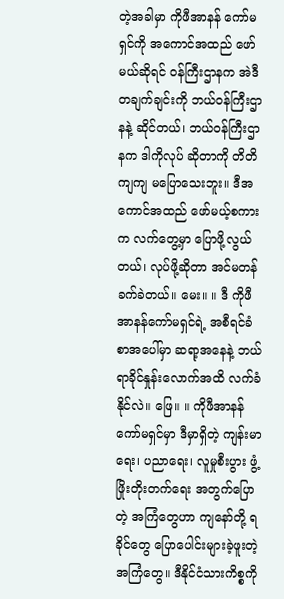တဲ့အခါမှာ ကိုဖီအာနန် ကော်မရှင်ကို အကောင်အထည် ဖော်မယ်ဆိုရင် ဝန်ကြီးဌာနက အဲဒီတချက်ချင်းကို ဘယ်ဝန်ကြီးဌာနနဲ့ ဆိုင်တယ်၊ ဘယ်ဝန်ကြီးဌာနက ဒါကိုလုပ် ဆိုတာကို တိတိကျကျ မပြောသေးဘူး။ ဒီအကောင်အထည် ဖော်မယ့်စကားက လက်တွေ့မှာ ပြောဖို့လွယ်တယ်၊ လုပ်ဖို့ဆိုတာ အင်မတန် ခက်ခဲတယ်။ မေး။ ။ ဒီ ကိုဖီအာနန်ကော်မရှင်ရဲ့ အစီရင်ခံစာအပေါ်မှာ ဆရာ့အနေနဲ့ ဘယ်ရာခိုင်နှုန်းလောက်အထိ လက်ခံနိုင်လဲ။ ဖြေ။ ။ ကိုဖီအာနန်ကော်မရှင်မှာ ဒီမှာရှိတဲ့ ကျန်းမာရေး၊ ပညာရေး၊ လူမှုစီးပွား ဖွံ့ဖြိုးတိုးတက်ရေး အတွက်ပြောတဲ့ အကြံတွေဟာ ကျနော်တို့ ရခိုင်တွေ ပြောပေါင်းများခဲ့ဖူးတဲ့ အကြံတွေ။ ဒီနိုင်ငံသားကိစ္စကို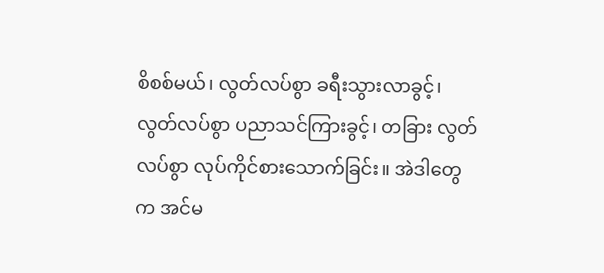စိစစ်မယ်၊ လွတ်လပ်စွာ ခရီးသွားလာခွင့်၊ လွတ်လပ်စွာ ပညာသင်ကြားခွင့်၊ တခြား လွတ်လပ်စွာ လုပ်ကိုင်စားသောက်ခြင်း။ အဲဒါတွေက အင်မ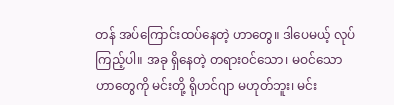တန် အပ်ကြောင်းထပ်နေတဲ့ ဟာတွေ။ ဒါပေမယ့် လုပ်ကြည့်ပါ။ အခု ရှိနေတဲ့ တရားဝင်သော၊ မဝင်သော ဟာတွေကို မင်းတို့ ရိုဟင်ဂျာ မဟုတ်ဘူး၊ မင်း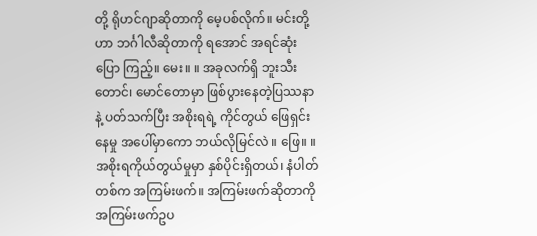တို့ ရိုဟင်ဂျာဆိုတာကို မေ့ပစ်လိုက်။ မင်းတို့ဟာ ဘင်္ဂါလီဆိုတာကို ရအောင် အရင်ဆုံး ပြော ကြည့်။ မေး။ ။ အခုလက်ရှိ ဘူးသီးတောင်၊ မောင်တောမှာ ဖြစ်ပွားနေတဲ့ပြဿနာနဲ့ ပတ်သက်ပြီး အစိုးရရဲ့ ကိုင်တွယ် ဖြေရှင်း နေမှု အပေါ်မှာကော ဘယ်လိုမြင်လဲ ။ ဖြေ။ ။ အစိုးရကိုယ်တွယ်မှုမှာ နှစ်ပိုင်းရှိတယ်၊ နံပါတ်တစ်က အကြမ်းဖက်။ အကြမ်းဖက်ဆိုတာကို အကြမ်းဖက်ဥပ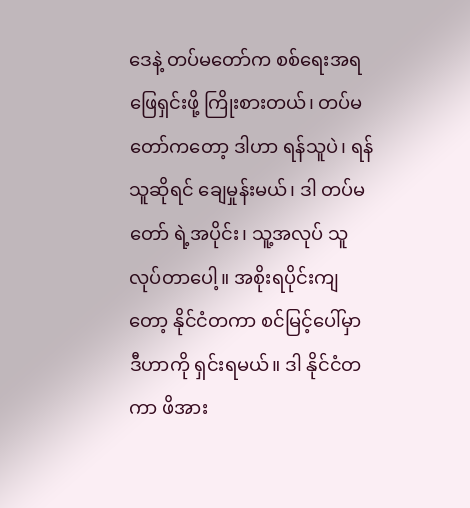ဒေနဲ့ တပ်မတော်က စစ်ရေးအရ ဖြေရှင်းဖို့ ကြိုးစားတယ်၊ တပ်မတော်ကတော့ ဒါဟာ ရန်သူပဲ၊ ရန်သူဆိုရင် ချေမှုန်းမယ်၊ ဒါ တပ်မတော် ရဲ့အပိုင်း၊ သူ့အလုပ် သူလုပ်တာပေါ့။ အစိုးရပိုင်းကျတော့ နိုင်ငံတကာ စင်မြင့်ပေါ်မှာ ဒီဟာကို ရှင်းရမယ်။ ဒါ နိုင်ငံတကာ ဖိအား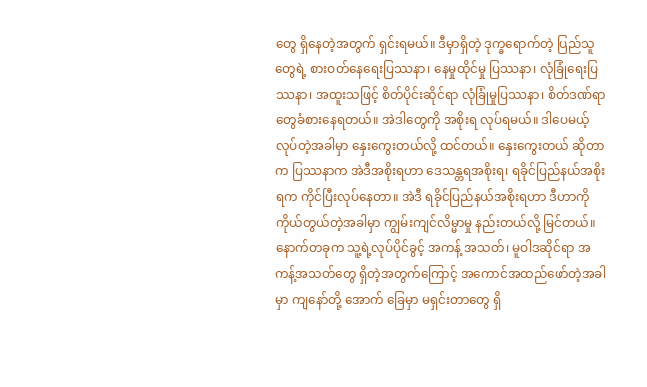တွေ ရှိနေတဲ့အတွက် ရှင်းရမယ်။ ဒီမှာရှိတဲ့ ဒုက္ခရောက်တဲ့ ပြည်သူတွေရဲ့ စားဝတ်နေရေးပြဿနာ၊ နေမှုထိုင်မှု ပြဿနာ၊ လုံခြုံရေးပြဿနာ၊ အထူးသဖြင့် စိတ်ပိုင်းဆိုင်ရာ လုံခြုံမှုပြဿနာ၊ စိတ်ဒဏ်ရာတွေခံစားနေရတယ်။ အဲဒါတွေကို အစိုးရ လုပ်ရမယ်။ ဒါပေမယ့် လုပ်တဲ့အခါမှာ နှေးကွေးတယ်လို့ ထင်တယ်။ နှေးကွေးတယ် ဆိုတာက ပြဿနာက အဲဒီအစိုးရဟာ ဒေသန္တရအစိုးရ၊ ရခိုင်ပြည်နယ်အစိုးရက ကိုင်ပြီးလုပ်နေတာ။ အဲဒီ ရခိုင်ပြည်နယ်အစိုးရဟာ ဒီဟာကို ကိုယ်တွယ်တဲ့အခါမှာ ကျွမ်းကျင်လိမ္မာမှု နည်းတယ်လို့ မြင်တယ်။ နောက်တခုက သူ့ရဲ့လုပ်ပိုင်ခွင့် အကန့် အသတ်၊ မူဝါဒဆိုင်ရာ အကန့်အသတ်တွေ ရှိတဲ့အတွက်ကြောင့် အကောင်အထည်ဖော်တဲ့အခါမှာ ကျနော်တို့ အောက် ခြေမှာ မရှင်းတာတွေ ရှိ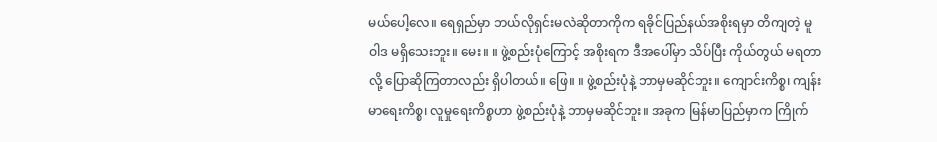မယ်ပေါ့လေ။ ရေရှည်မှာ ဘယ်လိုရှင်းမလဲဆိုတာကိုက ရခိုင်ပြည်နယ်အစိုးရမှာ တိကျတဲ့ မူဝါဒ မရှိသေးဘူး။ မေး။ ။ ဖွဲ့စည်းပုံကြောင့် အစိုးရက ဒီအပေါ်မှာ သိပ်ပြီး ကိုယ်တွယ် မရတာလို့ ပြောဆိုကြတာလည်း ရှိပါတယ်။ ဖြေ။ ။ ဖွဲ့စည်းပုံနဲ့ ဘာမှမဆိုင်ဘူး။ ကျောင်းကိစ္စ၊ ကျန်းမာရေးကိစ္စ၊ လူမှုရေးကိစ္စဟာ ဖွဲ့စည်းပုံနဲ့ ဘာမှမဆိုင်ဘူး။ အခုက မြန်မာပြည်မှာက ကြိုက်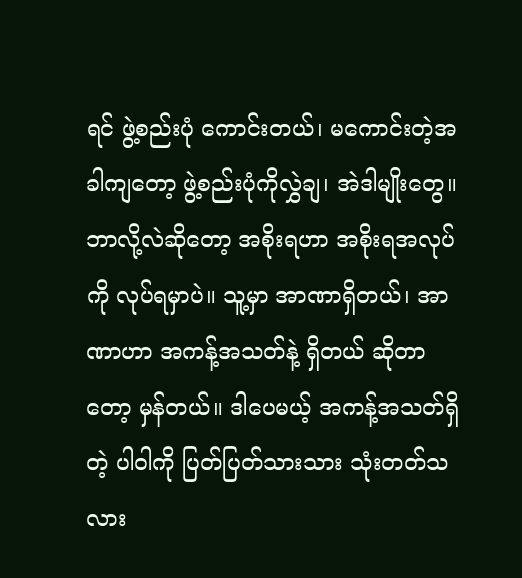ရင် ဖွဲ့စည်းပုံ ကောင်းတယ်၊ မကောင်းတဲ့အခါကျတော့ ဖွဲ့စည်းပုံကိုလွှဲချ၊ အဲဒါမျိုးတွေ။ ဘာလို့လဲဆိုတော့ အစိုးရဟာ အစိုးရအလုပ်ကို လုပ်ရမှာပဲ။ သူ့မှာ အာဏာရှိတယ်၊ အာဏာဟာ အကန့်အသတ်နဲ့ ရှိတယ် ဆိုတာတော့ မှန်တယ်။ ဒါပေမယ့် အကန့်အသတ်ရှိတဲ့ ပါဝါကို ပြတ်ပြတ်သားသား သုံးတတ်သလား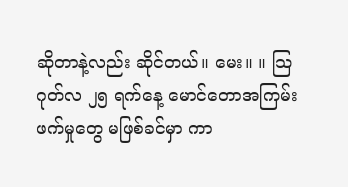ဆိုတာနဲ့လည်း ဆိုင်တယ်။ မေး။ ။ သြဂုတ်လ ၂၅ ရက်နေ့ မောင်တောအကြမ်းဖက်မှုတွေ မဖြစ်ခင်မှာ ကာ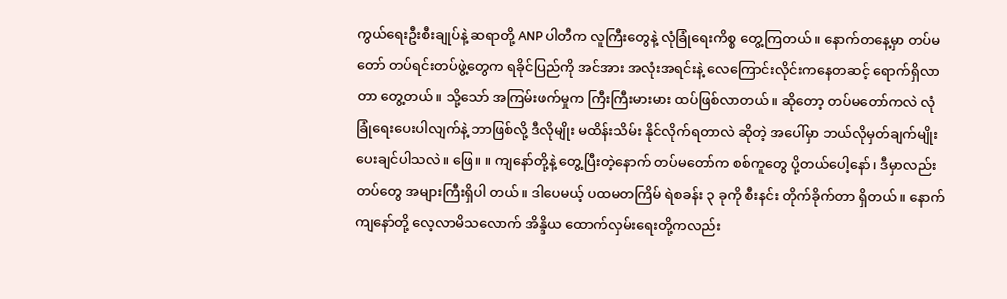ကွယ်ရေးဦးစီးချုပ်နဲ့ ဆရာတို့ ANP ပါတီက လူကြီးတွေနဲ့ လုံခြုံရေးကိစ္စ တွေ့ကြတယ်။ နောက်တနေ့မှာ တပ်မတော် တပ်ရင်းတပ်ဖွဲ့တွေက ရခိုင်ပြည်ကို အင်အား အလုံးအရင်းနဲ့ လေကြောင်းလိုင်းကနေတဆင့် ရောက်ရှိလာတာ တွေ့တယ်။ သို့သော် အကြမ်းဖက်မှုက ကြီးကြီးမားမား ထပ်ဖြစ်လာတယ်။ ဆိုတော့ တပ်မတော်ကလဲ လုံခြုံရေးပေးပါလျက်နဲ့ ဘာဖြစ်လို့ ဒီလိုမျိုး မထိန်းသိမ်း နိုင်လိုက်ရတာလဲ ဆိုတဲ့ အပေါ်မှာ ဘယ်လိုမှတ်ချက်မျိုး ပေးချင်ပါသလဲ။ ဖြေ။ ။ ကျနော်တို့နဲ့ တွေ့ပြီးတဲ့နောက် တပ်မတော်က စစ်ကူတွေ ပို့တယ်ပေါ့နော်၊ ဒီမှာလည်း တပ်တွေ အများကြီးရှိပါ တယ်။ ဒါပေမယ့် ပထမတကြိမ် ရဲစခန်း ၃ ခုကို စီးနင်း တိုက်ခိုက်တာ ရှိတယ်။ နောက် ကျနော်တို့ လေ့လာမိသလောက် အိန္ဒိယ ထောက်လှမ်းရေးတို့ကလည်း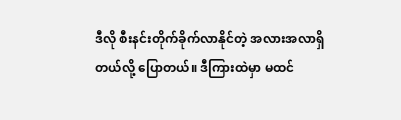ဒီလို စီးနင်းတိုက်ခိုက်လာနိုင်တဲ့ အလားအလာရှိတယ်လို့ ပြောတယ်။ ဒီကြားထဲမှာ မထင်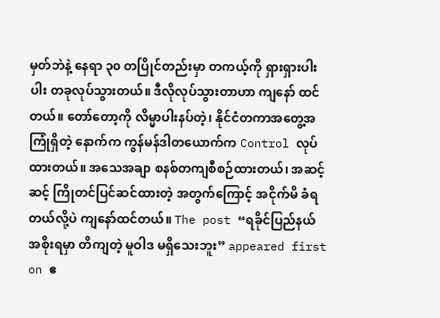မှတ်ဘဲနဲ့ နေရာ ၃၀ တပြိုင်တည်းမှာ တကယ့်ကို ရှားရှားပါးပါး တခုလုပ်သွားတယ်။ ဒီလိုလုပ်သွားတာဟာ ကျနော် ထင်တယ်။ တော်တော့ကို လိမ္မာပါးနပ်တဲ့၊ နိုင်ငံတကာအတွေ့အကြုံရှိတဲ့ နောက်က ကွန်မန်ဒါတယောက်က Control လုပ်ထားတယ်။ အသေအချာ စနစ်တကျစီစဉ်ထားတယ်၊ အဆင့်ဆင့် ကြိုတင်ပြင်ဆင်ထားတဲ့ အတွက်ကြောင့် အငိုက်မိ ခံရတယ်လို့ပဲ ကျနော်ထင်တယ်။ The post “ရခိုင်ပြည်နယ်အစိုးရမှာ တိကျတဲ့ မူဝါဒ မရှိသေးဘူး” appeared first on ဧ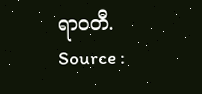ရာဝတီ.
Source :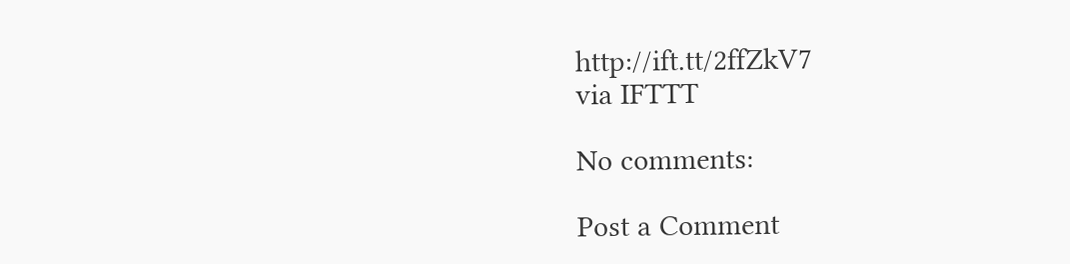http://ift.tt/2ffZkV7
via IFTTT

No comments:

Post a Comment